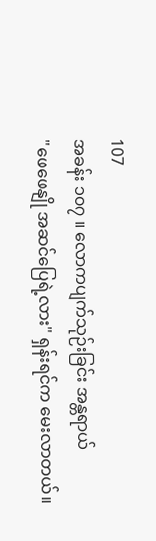107
အခန်း ၁၀၇ ။ လောကပျက်သုဉ်းခြင်း အန္တရာယ်
"ဖေဖေနျို အဆင်ပြေရဲ့လား" ရှန်းရင်က မေးလာတယ်။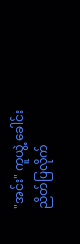"အင်း" ကူယွဲ့ ခေါင်းညိတ်ပြလိုက်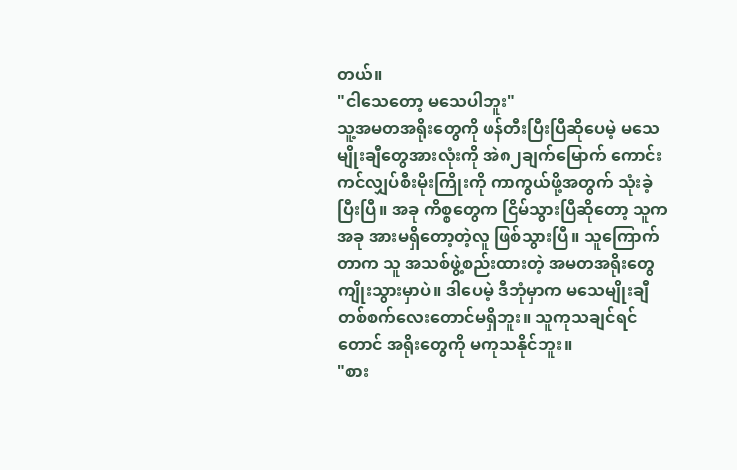တယ်။
"ငါသေတော့ မသေပါဘူး"
သူ့အမတအရိုးတွေကို ဖန်တီးပြီးပြီဆိုပေမဲ့ မသေမျိုးချီတွေအားလုံးကို အဲ၈၂ချက်မြောက် ကောင်းကင်လျှပ်စီးမိုးကြိုးကို ကာကွယ်ဖို့အတွက် သုံးခဲ့ပြီးပြီ။ အခု ကိစ္စတွေက ငြိမ်သွားပြီဆိုတော့ သူက အခု အားမရှိတော့တဲ့လူ ဖြစ်သွားပြီ။ သူကြောက်တာက သူ အသစ်ဖွဲ့စည်းထားတဲ့ အမတအရိုးတွေ ကျိုးသွားမှာပဲ။ ဒါပေမဲ့ ဒီဘုံမှာက မသေမျိုးချီ တစ်စက်လေးတောင်မရှိဘူး။ သူကုသချင်ရင်တောင် အရိုးတွေကို မကုသနိုင်ဘူး။
"စား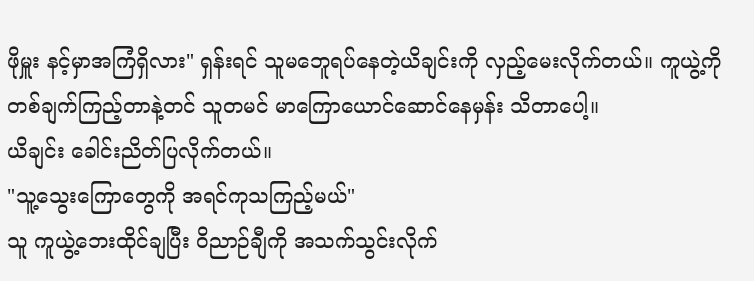ဖိုမှူး နင့်မှာအကြံရှိလား" ရှန်းရင် သူမဘေူရပ်နေတဲ့ယိချင်းကို လှည့်မေးလိုက်တယ်။ ကူယွဲ့ကို တစ်ချက်ကြည့်တာနဲ့တင် သူတမင် မာကြောယောင်ဆောင်နေမှန်း သိတာပေါ့။
ယိချင်း ခေါင်းညိတ်ပြလိုက်တယ်။
"သူ့သွေးကြောတွေကို အရင်ကုသကြည့်မယ်"
သူ ကူယွဲ့ဘေးထိုင်ချပြီး ဝိညာဉ်ချီကို အသက်သွင်းလိုက်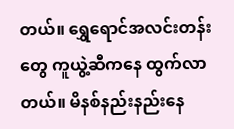တယ်။ ရွှေရောင်အလင်းတန်းတွေ ကူယွဲ့ဆီကနေ ထွက်လာတယ်။ မိနစ်နည်းနည်းနေ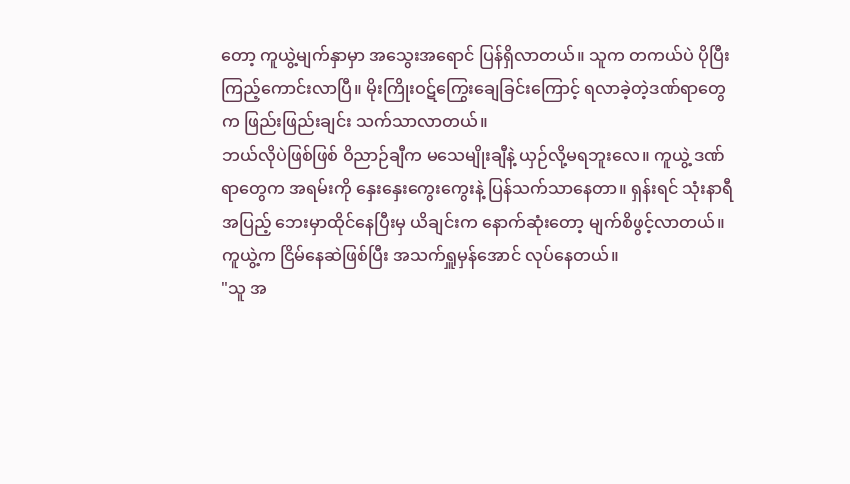တော့ ကူယွဲ့မျက်နှာမှာ အသွေးအရောင် ပြန်ရှိလာတယ်။ သူက တကယ်ပဲ ပိုပြီးကြည့်ကောင်းလာပြီ။ မိုးကြိုးဝဋ်ကြွေးချေခြင်းကြောင့် ရလာခဲ့တဲ့ဒဏ်ရာတွေက ဖြည်းဖြည်းချင်း သက်သာလာတယ်။
ဘယ်လိုပဲဖြစ်ဖြစ် ဝိညာဉ်ချီက မသေမျိုးချီနဲ့ ယှဉ်လို့မရဘူးလေ။ ကူယွဲ့ ဒဏ်ရာတွေက အရမ်းကို နှေးနှေးကွေးကွေးနဲ့ ပြန်သက်သာနေတာ။ ရှန်းရင် သုံးနာရီအပြည့် ဘေးမှာထိုင်နေပြီးမှ ယိချင်းက နောက်ဆုံးတော့ မျက်စိဖွင့်လာတယ်။ ကူယွဲ့က ငြိမ်နေဆဲဖြစ်ပြီး အသက်ရှူမှန်အောင် လုပ်နေတယ်။
"သူ အ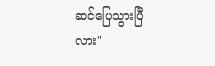ဆင်ပြေသွားပြီလား"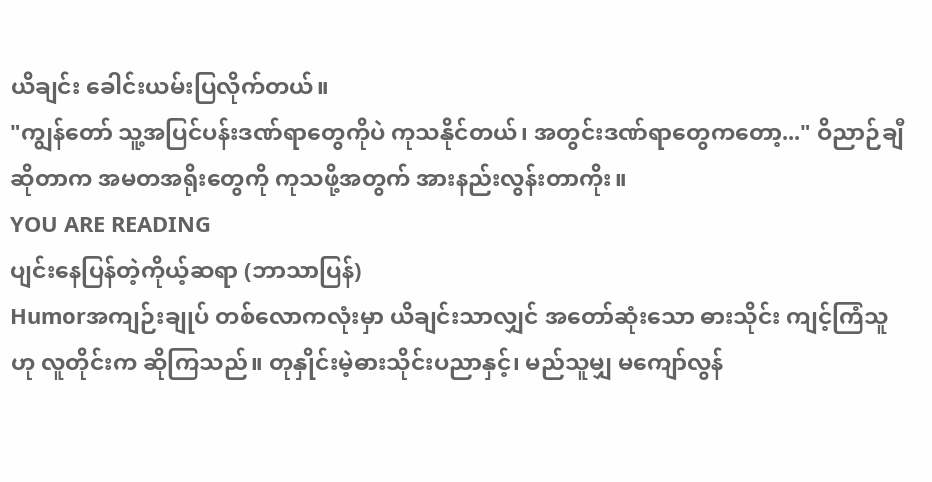ယိချင်း ခေါင်းယမ်းပြလိုက်တယ်။
"ကျွန်တော် သူ့အပြင်ပန်းဒဏ်ရာတွေကိုပဲ ကုသနိုင်တယ်၊ အတွင်းဒဏ်ရာတွေကတော့..." ဝိညာဉ်ချီဆိုတာက အမတအရိုးတွေကို ကုသဖို့အတွက် အားနည်းလွန်းတာကိုး။
YOU ARE READING
ပျင်းနေပြန်တဲ့ကိုယ့်ဆရာ (ဘာသာပြန်)
Humorအကျဉ်းချုပ် တစ်လောကလုံးမှာ ယိချင်းသာလျှင် အတော်ဆုံးသော ဓားသိုင်း ကျင့်ကြံသူဟု လူတိုင်းက ဆိုကြသည်။ တုနှိုင်းမဲ့ဓားသိုင်းပညာနှင့်၊ မည်သူမျှ မကျော်လွန်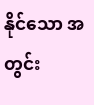နိုင်သော အတွင်း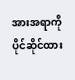အားအရာကို ပိုင်ဆိုင်ထား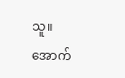သူ။ အောက်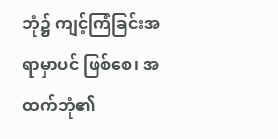ဘုံ၌ ကျင့်ကြံခြင်းအရာမှာပင် ဖြစ်စေ၊ အထက်ဘုံ၏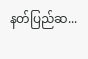နတ်ပြည်ဆ...